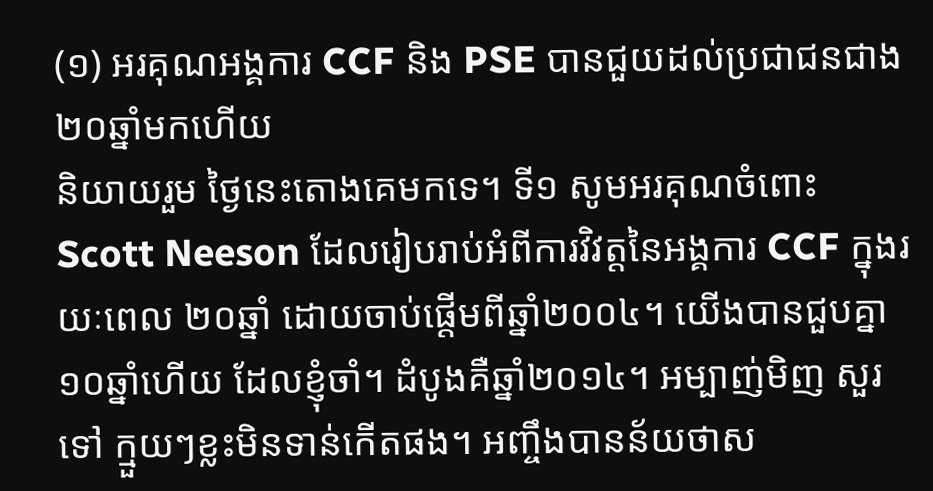(១) អរគុណអង្គការ CCF និង PSE បានជួយដល់ប្រជាជនជាង ២០ឆ្នាំមកហើយ
និយាយរួម ថ្ងៃនេះតោងគេមកទេ។ ទី១ សូមអរគុណចំពោះ Scott Neeson ដែលរៀបរាប់អំពីការវិវត្តនៃអង្គការ CCF ក្នុងរយៈពេល ២០ឆ្នាំ ដោយចាប់ផ្ដើមពីឆ្នាំ២០០៤។ យើងបានជួបគ្នា ១០ឆ្នាំហើយ ដែលខ្ញុំចាំ។ ដំបូងគឺឆ្នាំ២០១៤។ អម្បាញ់មិញ សួរទៅ ក្មួយៗខ្លះមិនទាន់កើតផង។ អញ្ចឹងបានន័យថាស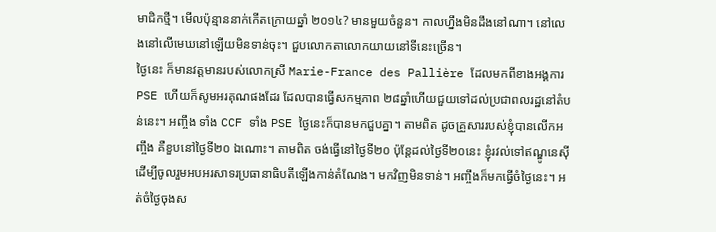មាជិកថ្មី។ មើលប៉ុន្មាននាក់កើតក្រោយឆ្នាំ ២០១៤? មានមួយចំនួន។ កាលហ្នឹងមិនដឹងនៅណា។ នៅលេងនៅលើមេឃនៅឡើយមិនទាន់ចុះ។ ជួបលោកតាលោកយាយនៅទីនេះច្រើន។
ថ្ងៃនេះ ក៏មានវត្តមានរបស់លោកស្រី Marie-France des Pallière ដែលមកពីខាងអង្គការ PSE ហើយក៏សូមអរគុណផងដែរ ដែលបានធ្វើសកម្មភាព ២៨ឆ្នាំហើយជួយទៅដល់ប្រជាពលរដ្ឋនៅតំបន់នេះ។ អញ្ចឹង ទាំង CCF ទាំង PSE ថ្ងៃនេះក៏បានមកជួបគ្នា។ តាមពិត ដូចគ្រួសាររបស់ខ្ញុំបានលើកអញ្ចឹង គឺខួបនៅថ្ងៃទី២០ ឯណោះ។ តាមពិត ចង់ធ្វើនៅថ្ងៃទី២០ ប៉ុន្តែដល់ថ្ងៃទី២០នេះ ខ្ញុំរវល់ទៅឥណ្ឌូនេស៊ី ដើម្បីចូលរួមអបអរសាទរប្រធានាធិបតីឡើងកាន់តំណែង។ មកវិញមិនទាន់។ អញ្ចឹងក៏មកធ្វើចំថ្ងៃនេះ។ អត់ចំថ្ងៃចុងស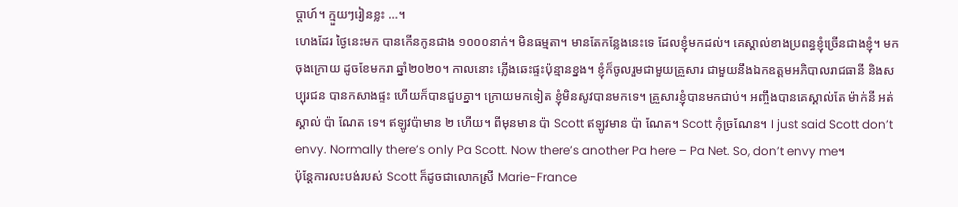ប្ដាហ៍។ ក្មួយៗរៀនខ្លះ …។
ហេងដែរ ថ្ងៃនេះមក បានកើនកូនជាង ១០០០នាក់។ មិនធម្មតា។ មានតែកន្លែងនេះទេ ដែលខ្ញុំមកដល់។ គេស្គាល់ខាងប្រពន្ធខ្ញុំច្រើនជាងខ្ញុំ។ មកចុងក្រោយ ដូចខែមករា ឆ្នាំ២០២០។ កាលនោះ ភ្លើងឆេះផ្ទះប៉ុន្មានខ្នង។ ខ្ញុំក៏ចូលរួមជាមួយគ្រួសារ ជាមួយនឹងឯកឧត្តមអភិបាលរាជធានី និងសប្បុរជន បានកសាងផ្ទះ ហើយក៏បានជួបគ្នា។ ក្រោយមកទៀត ខ្ញុំមិនសូវបានមកទេ។ គ្រួសារខ្ញុំបានមកជាប់។ អញ្ចឹងបានគេស្គាល់តែ ម៉ាក់នី អត់ស្គាល់ ប៉ា ណែត ទេ។ ឥឡូវប៉ាមាន ២ ហើយ។ ពីមុនមាន ប៉ា Scott ឥឡូវមាន ប៉ា ណែត។ Scott កុំច្រណែន។ I just said Scott don’t envy. Normally there’s only Pa Scott. Now there’s another Pa here – Pa Net. So, don’t envy me។
ប៉ុន្តែការលះបង់របស់ Scott ក៏ដូចជាលោកស្រី Marie-France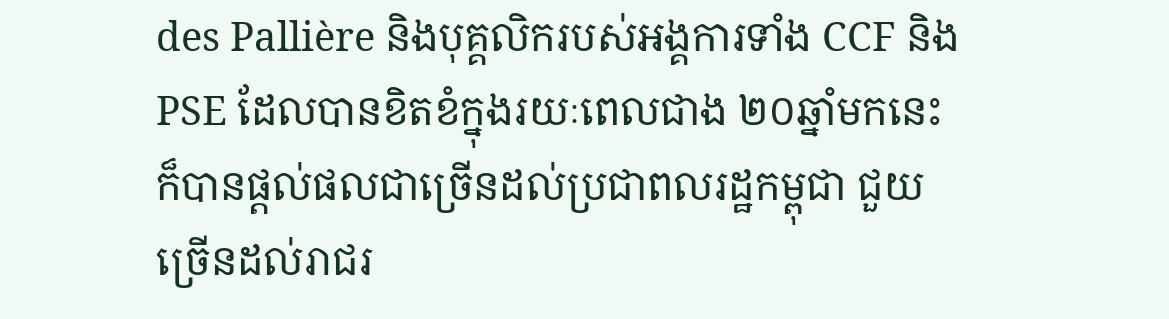des Pallière និងបុគ្គលិករបស់អង្គការទាំង CCF និង PSE ដែលបានខិតខំក្នុងរយៈពេលជាង ២០ឆ្នាំមកនេះ ក៏បានផ្ដល់ផលជាច្រើនដល់ប្រជាពលរដ្ឋកម្ពុជា ជួយច្រើនដល់រាជរ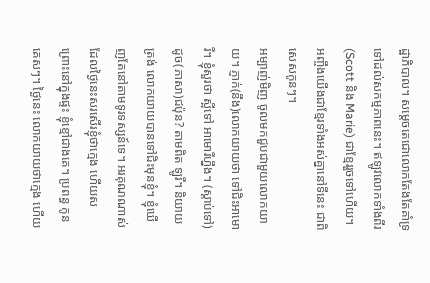ដ្ឋាភិបាល។ សម្ដេចតេជោលោកតែងតែគាំទ្រទៅដល់សកម្មភាពនេះ។ ឥឡូវលោកទាំងពីរ(Scott និង Marie) ជាខ្មែររួចទៅហើយ។ អញ្ចឹងយើងជាខ្មែរទាំងអស់គ្នានៅទីនេះ ជាពិសេសកូនៗ។
អម្បាញ់មិញ ចូលមកជួបជាមួយលោកយាយ។ ភ្ញាក់(នឹង)លោកយាយថា ទៅជិះអាមោរី។ ខ្ញុំសួរថា ស្អីទៅ អាមោរីហ្នឹង។ (ស្តាប់ទៅ)ដូច(ភាសា)ជប៉ុន? តាមពិត ឡូរី។ និយាយត្រង់ លោកយាយបានទៅជិះមុនខ្ញុំ។ ខ្ញុំឃើញតែនៅតាមទូរទស្សន៍ទេ។ អរគុណណាស់ ដែលថ្ងៃនេះសរសើរខ្ញុំថាក្មេង ហើយស ព្រោះនៅក្នុងផ្ទះ ខ្ញុំខ្មៅជាងគេ។ ប្រពន្ធ កូន គេសៗ។ ថ្ងៃនេះ លោកយាយថាក្មេង ហើយ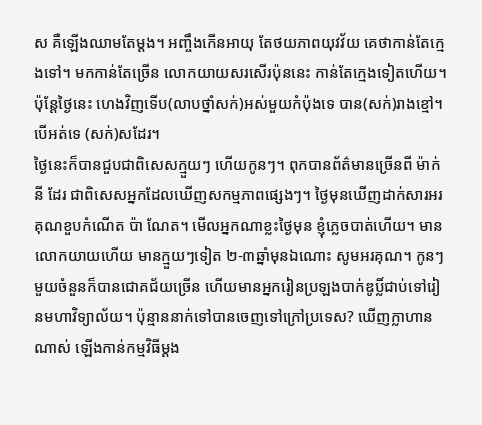ស គឺឡើងឈាមតែម្ដង។ អញ្ចឹងកើនអាយុ តែថយភាពយុវវ័យ គេថាកាន់តែក្មេងទៅ។ មកកាន់តែច្រើន លោកយាយសរសើរប៉ុននេះ កាន់តែក្មេងទៀតហើយ។ ប៉ុន្តែថ្ងៃនេះ ហេងវិញទើប(លាបថ្នាំសក់)អស់មួយកំប៉ុងទេ បាន(សក់)រាងខ្មៅ។ បើអត់ទេ (សក់)សដែរ។
ថ្ងៃនេះក៏បានជួបជាពិសេសក្មួយៗ ហើយកូនៗ។ ពុកបានព័ត៌មានច្រើនពី ម៉ាក់នី ដែរ ជាពិសេសអ្នកដែលឃើញសកម្មភាពផ្សេងៗ។ ថ្ងៃមុនឃើញដាក់សារអរគុណខួបកំណើត ប៉ា ណែត។ មើលអ្នកណាខ្លះថ្ងៃមុន ខ្ញុំភ្លេចបាត់ហើយ។ មានលោកយាយហើយ មានក្មួយៗទៀត ២-៣ឆ្នាំមុនឯណោះ សូមអរគុណ។ កូនៗមួយចំនួនក៏បានជោគជ័យច្រើន ហើយមានអ្នករៀនប្រឡងបាក់ឌូប្លិ៍ជាប់ទៅរៀនមហាវិទ្យាល័យ។ ប៉ុន្មាននាក់ទៅបានចេញទៅក្រៅប្រទេស? ឃើញក្លាហានណាស់ ឡើងកាន់កម្មវិធីម្តង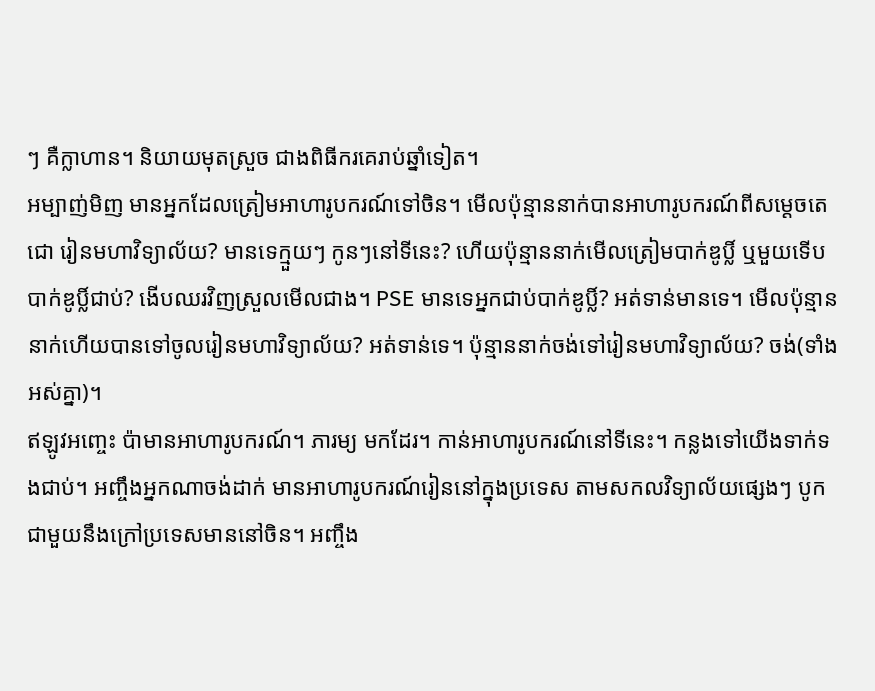ៗ គឺក្លាហាន។ និយាយមុតស្រួច ជាងពិធីករគេរាប់ឆ្នាំទៀត។
អម្បាញ់មិញ មានអ្នកដែលត្រៀមអាហារូបករណ៍ទៅចិន។ មើលប៉ុន្មាននាក់បានអាហារូបករណ៍ពីសម្តេចតេជោ រៀនមហាវិទ្យាល័យ? មានទេក្មួយៗ កូនៗនៅទីនេះ? ហើយប៉ុន្មាននាក់មើលត្រៀមបាក់ឌូប្លិ៍ ឬមួយទើបបាក់ឌូប្លិ៍ជាប់? ងើបឈរវិញស្រួលមើលជាង។ PSE មានទេអ្នកជាប់បាក់ឌូប្លិ៍? អត់ទាន់មានទេ។ មើលប៉ុន្មាននាក់ហើយបានទៅចូលរៀនមហាវិទ្យាល័យ? អត់ទាន់ទេ។ ប៉ុន្មាននាក់ចង់ទៅរៀនមហាវិទ្យាល័យ? ចង់(ទាំងអស់គ្នា)។
ឥឡូវអញ្ចេះ ប៉ាមានអាហារូបករណ៍។ ភារម្យ មកដែរ។ កាន់អាហារូបករណ៍នៅទីនេះ។ កន្លងទៅយើងទាក់ទងជាប់។ អញ្ចឹងអ្នកណាចង់ដាក់ មានអាហារូបករណ៍រៀននៅក្នុងប្រទេស តាមសកលវិទ្យាល័យផ្សេងៗ បូកជាមួយនឹងក្រៅប្រទេសមាននៅចិន។ អញ្ចឹង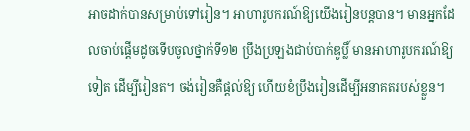អាចដាក់បានសម្រាប់ទៅរៀន។ អាហារូបករណ៍ឱ្យយើងរៀនបន្តបាន។ មានអ្នកដែលចាប់ផ្តើមដូចទើបចូលថ្នាក់ទី១២ ប្រឹងប្រឡងជាប់បាក់ឌូប្លិ៍ មានអាហារូបករណ៍ឱ្យទៀត ដើម្បីរៀនត។ ចង់រៀនគឺផ្តល់ឱ្យ ហើយខំប្រឹងរៀនដើម្បីអនាគតរបស់ខ្លួន។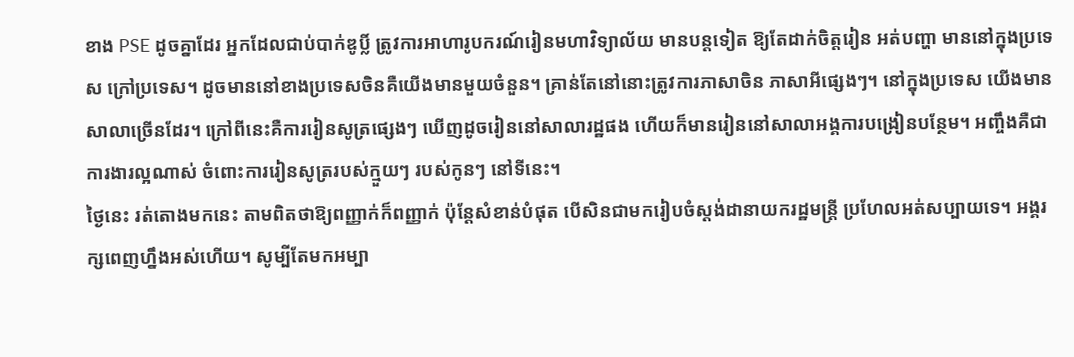ខាង PSE ដូចគ្នាដែរ អ្នកដែលជាប់បាក់ឌូប្លិ៍ ត្រូវការអាហារូបករណ៍រៀនមហាវិទ្យាល័យ មានបន្តទៀត ឱ្យតែដាក់ចិត្តរៀន អត់បញ្ហា មាននៅក្នុងប្រទេស ក្រៅប្រទេស។ ដូចមាននៅខាងប្រទេសចិនគឺយើងមានមួយចំនួន។ គ្រាន់តែនៅនោះត្រូវការភាសាចិន ភាសាអីផ្សេងៗ។ នៅក្នុងប្រទេស យើងមានសាលាច្រើនដែរ។ ក្រៅពីនេះគឺការរៀនសូត្រផ្សេងៗ ឃើញដូចរៀននៅសាលារដ្ឋផង ហើយក៏មានរៀននៅសាលាអង្គការបង្រៀនបន្ថែម។ អញ្ចឹងគឺជាការងារល្អណាស់ ចំពោះការរៀនសូត្ររបស់ក្មួយៗ របស់កូនៗ នៅទីនេះ។
ថ្ងៃនេះ រត់តោងមកនេះ តាមពិតថាឱ្យពញ្ញាក់ក៏ពញ្ញាក់ ប៉ុន្តែសំខាន់បំផុត បើសិនជាមករៀបចំស្តង់ដានាយករដ្ឋមន្ត្រី ប្រហែលអត់សប្បាយទេ។ អង្គរក្សពេញហ្នឹងអស់ហើយ។ សូម្បីតែមកអម្បា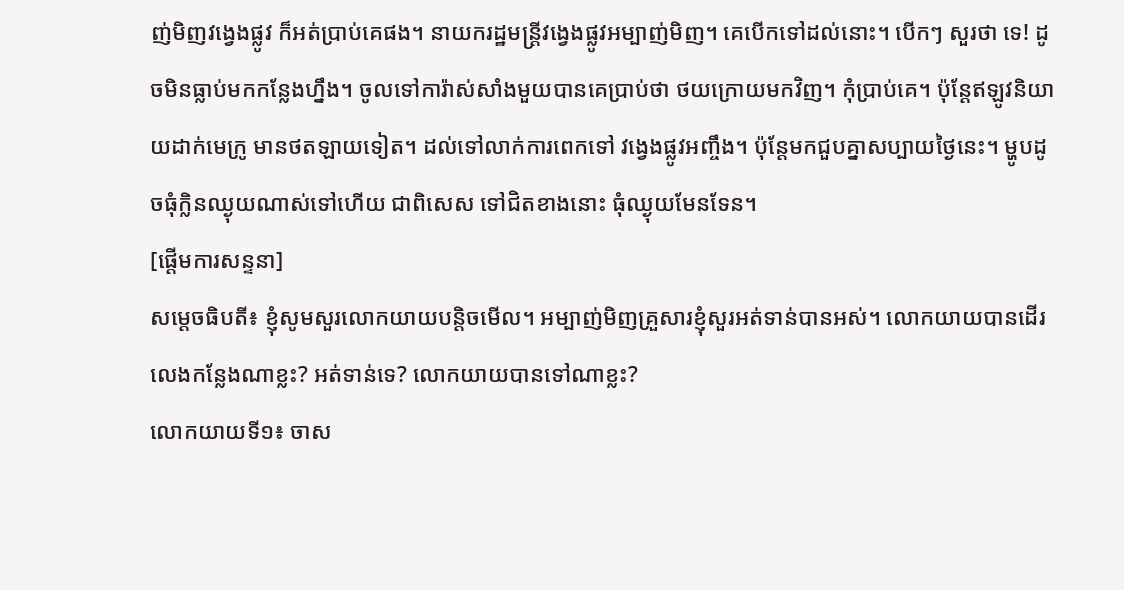ញ់មិញវង្វេងផ្លូវ ក៏អត់ប្រាប់គេផង។ នាយករដ្ឋមន្ត្រីវង្វេងផ្លូវអម្បាញ់មិញ។ គេបើកទៅដល់នោះ។ បើកៗ សួរថា ទេ! ដូចមិនធ្លាប់មកកន្លែងហ្នឹង។ ចូលទៅការ៉ាស់សាំងមួយបានគេប្រាប់ថា ថយក្រោយមកវិញ។ កុំប្រាប់គេ។ ប៉ុន្តែឥឡូវនិយាយដាក់មេក្រូ មានថតឡាយទៀត។ ដល់ទៅលាក់ការពេកទៅ វង្វេងផ្លូវអញ្ចឹង។ ប៉ុន្តែមកជួបគ្នាសប្បាយថ្ងៃនេះ។ ម្ហូបដូចធុំក្លិនឈ្ងុយណាស់ទៅហើយ ជាពិសេស ទៅជិតខាងនោះ ធុំឈ្ងុយមែនទែន។
[ផ្ដើមការសន្ទនា]
សម្ដេចធិបតី៖ ខ្ញុំសូមសួរលោកយាយបន្តិចមើល។ អម្បាញ់មិញគ្រួសារខ្ញុំសួរអត់ទាន់បានអស់។ លោកយាយបានដើរលេងកន្លែងណាខ្លះ? អត់ទាន់ទេ? លោកយាយបានទៅណាខ្លះ?
លោកយាយទី១៖ ចាស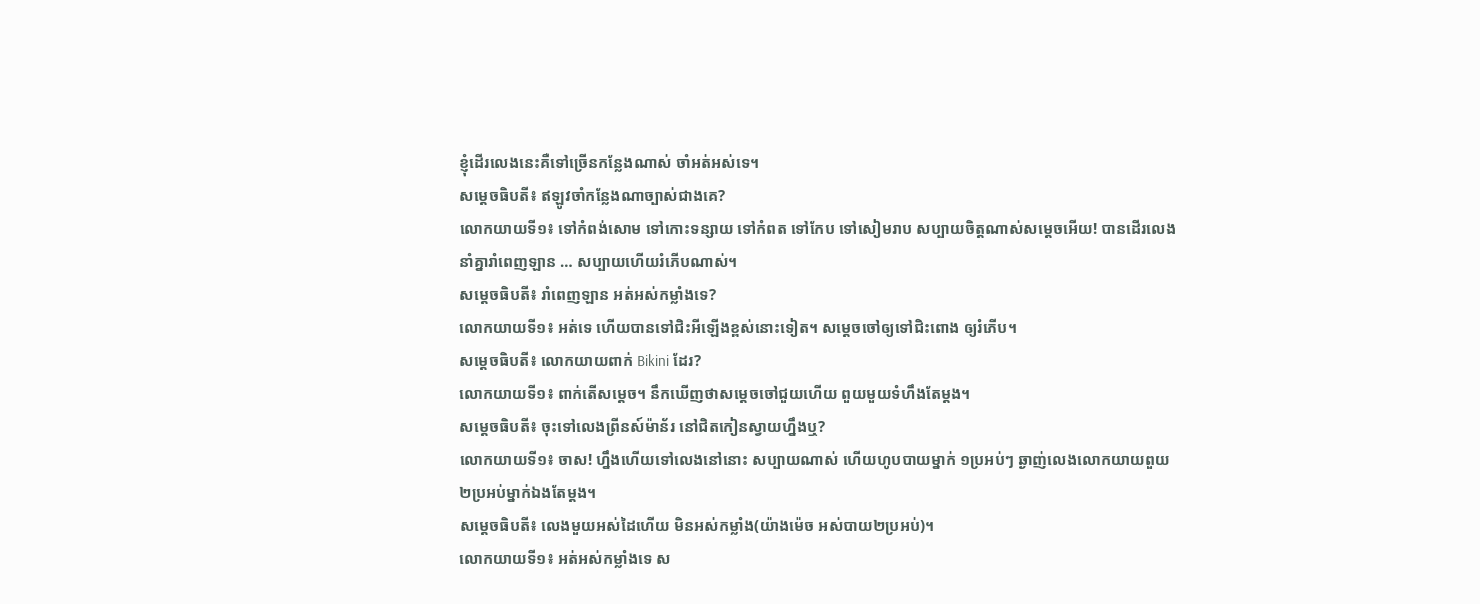ខ្ញុំដើរលេងនេះគឺទៅច្រើនកន្លែងណាស់ ចាំអត់អស់ទេ។
សម្តេចធិបតី៖ ឥឡូវចាំកន្លែងណាច្បាស់ជាងគេ?
លោកយាយទី១៖ ទៅកំពង់សោម ទៅកោះទន្សាយ ទៅកំពត ទៅកែប ទៅសៀមរាប សប្បាយចិត្តណាស់សម្តេចអើយ! បានដើរលេង នាំគ្នារាំពេញឡាន … សប្បាយហើយរំភើបណាស់។
សម្តេចធិបតី៖ រាំពេញឡាន អត់អស់កម្លាំងទេ?
លោកយាយទី១៖ អត់ទេ ហើយបានទៅជិះអីឡើងខ្ពស់នោះទៀត។ សម្ដេចចៅឲ្យទៅជិះពោង ឲ្យរំភើប។
សម្ដេចធិបតី៖ លោកយាយពាក់ Bikini ដែរ?
លោកយាយទី១៖ ពាក់តើសម្តេច។ នឹកឃើញថាសម្ដេចចៅជួយហើយ ពួយមួយទំហឹងតែម្ដង។
សម្ដេចធិបតី៖ ចុះទៅលេងព្រីនស៍ម៉ាន័រ នៅជិតកៀនស្វាយហ្នឹងឬ?
លោកយាយទី១៖ ចាស! ហ្នឹងហើយទៅលេងនៅនោះ សប្បាយណាស់ ហើយហូបបាយម្នាក់ ១ប្រអប់ៗ ឆ្ងាញ់លេងលោកយាយពួយ ២ប្រអប់ម្នាក់ឯងតែម្ដង។
សម្ដេចធិបតី៖ លេងមួយអស់ដៃហើយ មិនអស់កម្លាំង(យ៉ាងម៉េច អស់បាយ២ប្រអប់)។
លោកយាយទី១៖ អត់អស់កម្លាំងទេ ស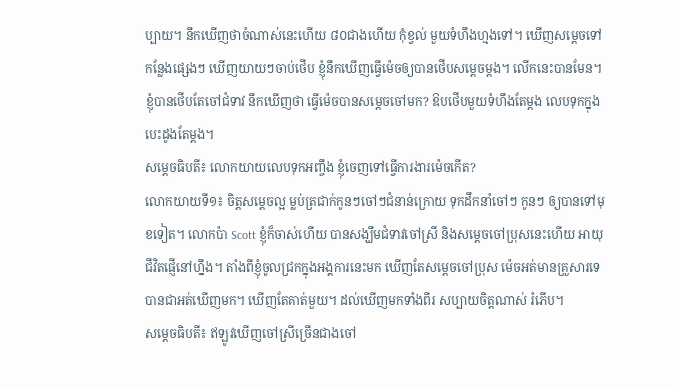ប្បាយ។ នឹកឃើញថាចំណាស់នេះហើយ ៨០ជាងហើយ កុំខ្វល់ មួយទំហឹងហ្មងទៅ។ ឃើញសម្ដេចទៅកន្លែងផ្សេងៗ ឃើញយាយៗចាប់ថើប ខ្ញុំនឹកឃើញធ្វើម៉េចឲ្យបានថើបសម្ដេចម្ដង។ លើកនេះបានមែន។ ខ្ញុំបានថើបតែចៅជំទាវ នឹកឃើញថា ធ្វើម៉េចបានសម្ដេចចៅមក? ឱបថើបមួយទំហឹងតែម្ដង លេបទុកក្នុងបេះដូងតែម្ដង។
សម្ដេចធិបតី៖ លោកយាយលេបទុកអញ្ចឹង ខ្ញុំចេញទៅធ្វើការងារម៉េចកើត?
លោកយាយទី១៖ ចិត្តសម្ដេចល្អ ម្លប់ត្រជាក់កូនៗចៅៗជំនាន់ក្រោយ ទុកដឹកនាំចៅៗ កូនៗ ឲ្យបានទៅមុខទៀត។ លោកប៉ា Scott ខ្ញុំក៏ចាស់ហើយ បានសង្ឃឹមជំទាវចៅស្រី និងសម្ដេចចៅប្រុសនេះហើយ អាយុជីវិតផ្ញើនៅហ្នឹង។ តាំងពីខ្ញុំចូលជ្រកក្នុងអង្គការនេះមក ឃើញតែសម្ដេចចៅប្រុស ម៉េចអត់មានគ្រួសារទេ បានជាអត់ឃើញមក។ ឃើញតែគាត់មួយ។ ដល់ឃើញមកទាំងពីរ សប្បាយចិត្តណាស់ រំភើប។
សម្ដេចធិបតី៖ ឥឡូវឃើញចៅស្រីច្រើនជាងចៅ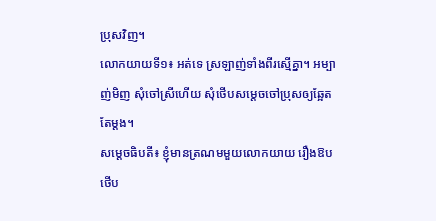ប្រុសវិញ។
លោកយាយទី១៖ អត់ទេ ស្រឡាញ់ទាំងពីរស្មើគ្នា។ អម្បាញ់មិញ សុំចៅស្រីហើយ សុំថើបសម្ដេចចៅប្រុសឲ្យឆ្អែតតែម្ដង។
សម្ដេចធិបតី៖ ខ្ញុំមានត្រណមមួយលោកយាយ រឿងឱបថើប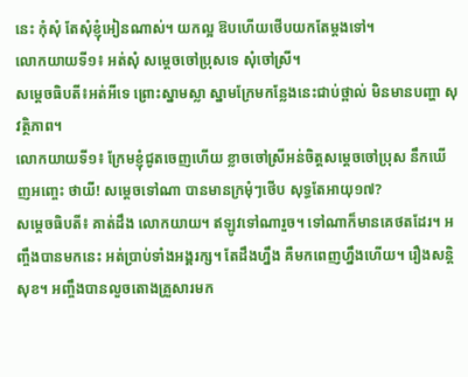នេះ កុំសុំ តែសុំខ្ញុំអៀនណាស់។ យកល្អ ឱបហើយថើបយកតែម្ដងទៅ។
លោកយាយទី១៖ អត់សុំ សម្ដេចចៅប្រុសទេ សុំចៅស្រី។
សម្ដេចធិបតី៖អត់អីទេ ព្រោះស្នាមស្លា ស្នាមក្រែមកន្លែងនេះជាប់ថ្ពាល់ មិនមានបញ្ហា សុវត្ថិភាព។
លោកយាយទី១៖ ក្រែមខ្ញុំជូតចេញហើយ ខ្លាចចៅស្រីអន់ចិត្តសម្ដេចចៅប្រុស នឹកឃើញអញ្ចេះ ថាយី! សម្ដេចទៅណា បានមានក្រមុំៗថើប សុទ្ធតែអាយុ១៧?
សម្ដេចធិបតី៖ គាត់ដឹង លោកយាយ។ ឥឡូវទៅណារួច។ ទៅណាក៏មានគេថតដែរ។ អញ្ចឹងបានមកនេះ អត់ប្រាប់ទាំងអង្គរក្ស។ តែដឹងហ្នឹង គឺមកពេញហ្នឹងហើយ។ រឿងសន្តិសុខ។ អញ្ចឹងបានលួចតោងគ្រួសារមក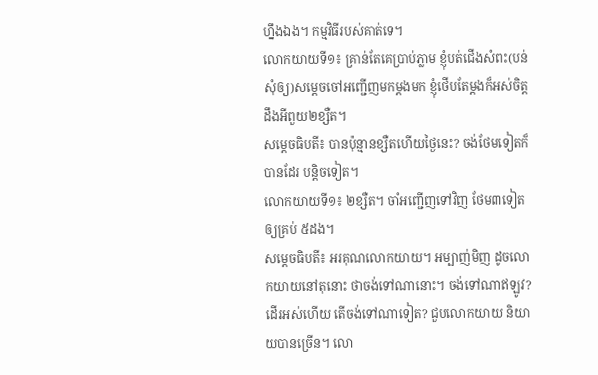ហ្នឹងឯង។ កម្មវិធីរបស់គាត់ទេ។
លោកយាយទី១៖ គ្រាន់តែគេប្រាប់ភ្លាម ខ្ញុំបត់ជើងសំពះ(បន់សុំឲ្យ)សម្ដេចចៅអញ្ជើញមកម្ដងមក ខ្ញុំថើបតែម្ដងក៏អស់ចិត្ត ដឹងអីពួយ២ខ្សឺត។
សម្ដេចធិបតី៖ បានប៉ុន្មានខ្សឺតហើយថ្ងៃនេះ? ចង់ថែមទៀតក៏បានដែរ បន្តិចទៀត។
លោកយាយទី១៖ ២ខ្សឺត។ ចាំអញ្ជើញទៅវិញ ថែម៣ទៀត ឲ្យគ្រប់ ៥ដង។
សម្ដេចធិបតី៖ អរគុណលោកយាយ។ អម្បាញ់មិញ ដូចលោកយាយនៅតុនោះ ថាចង់ទៅណានោះ។ ចង់ទៅណាឥឡូវ? ដើរអស់ហើយ តើចង់ទៅណាទៀត? ជួបលោកយាយ និយាយបានច្រើន។ លោ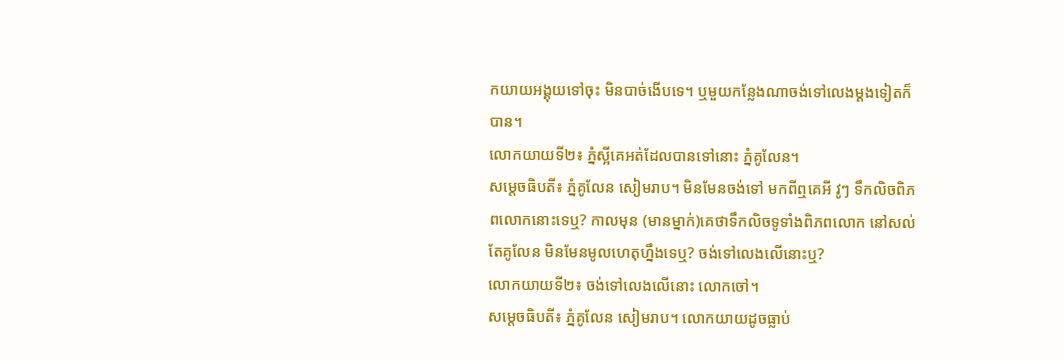កយាយអង្គុយទៅចុះ មិនបាច់ងើបទេ។ ឬមួយកន្លែងណាចង់ទៅលេងម្ដងទៀតក៏បាន។
លោកយាយទី២៖ ភ្នំស្អីគេអត់ដែលបានទៅនោះ ភ្នំគូលែន។
សម្ដេចធិបតី៖ ភ្នំគូលែន សៀមរាប។ មិនមែនចង់ទៅ មកពីឮគេអី វូៗ ទឹកលិចពិភពលោកនោះទេឬ? កាលមុន (មានម្នាក់)គេថាទឹកលិចទូទាំងពិភពលោក នៅសល់តែគូលែន មិនមែនមូលហេតុហ្នឹងទេឬ? ចង់ទៅលេងលើនោះឬ?
លោកយាយទី២៖ ចង់ទៅលេងលើនោះ លោកចៅ។
សម្ដេចធិបតី៖ ភ្នំគូលែន សៀមរាប។ លោកយាយដូចធ្លាប់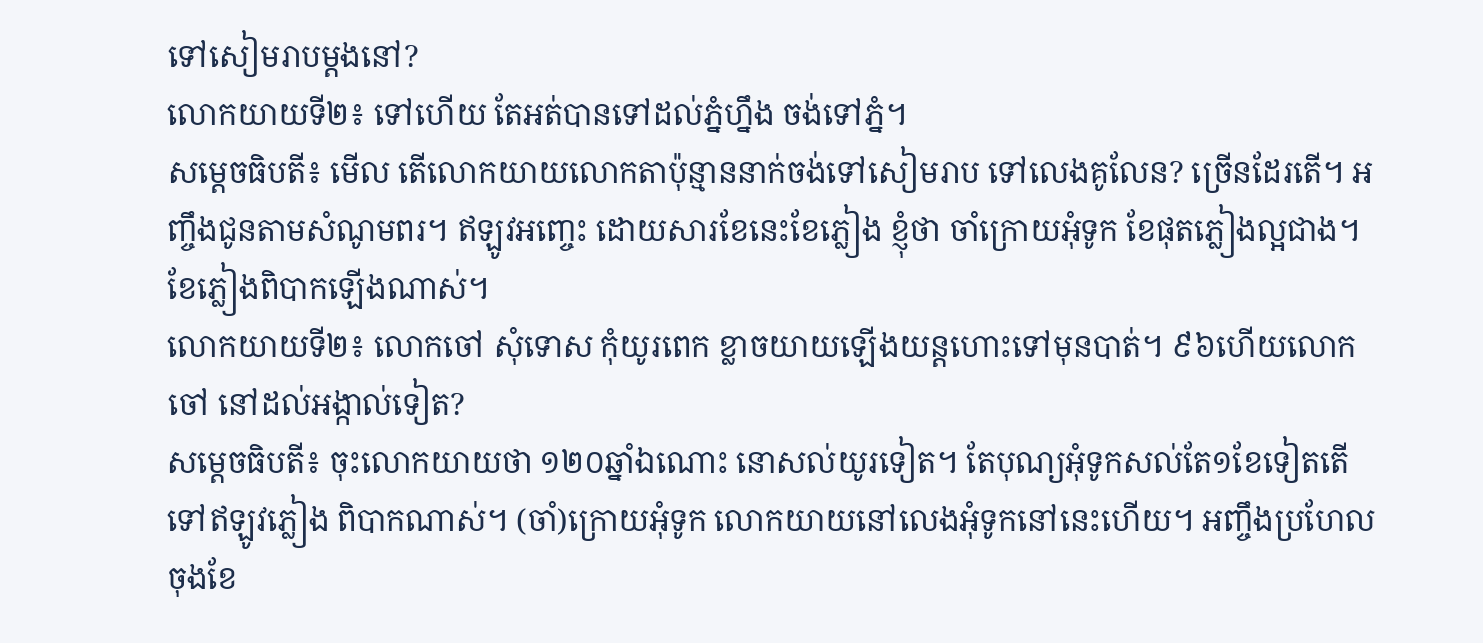ទៅសៀមរាបម្ដងនៅ?
លោកយាយទី២៖ ទៅហើយ តែអត់បានទៅដល់ភ្នំហ្នឹង ចង់ទៅភ្នំ។
សម្ដេចធិបតី៖ មើល តើលោកយាយលោកតាប៉ុន្មាននាក់ចង់ទៅសៀមរាប ទៅលេងគូលែន? ច្រើនដែរតើ។ អញ្ចឹងជូនតាមសំណូមពរ។ ឥឡូវអញ្ចេះ ដោយសារខែនេះខែភ្លៀង ខ្ញុំថា ចាំក្រោយអុំទូក ខែផុតភ្លៀងល្អជាង។ ខែភ្លៀងពិបាកឡើងណាស់។
លោកយាយទី២៖ លោកចៅ សុំទោស កុំយូរពេក ខ្លាចយាយឡើងយន្តហោះទៅមុនបាត់។ ៩៦ហើយលោកចៅ នៅដល់អង្កាល់ទៀត?
សម្ដេចធិបតី៖ ចុះលោកយាយថា ១២០ឆ្នាំឯណោះ នោសល់យូរទៀត។ តែបុណ្យអុំទូកសល់តែ១ខែទៀតតើ ទៅឥឡូវភ្លៀង ពិបាកណាស់។ (ចាំ)ក្រោយអុំទូក លោកយាយនៅលេងអុំទូកនៅនេះហើយ។ អញ្ចឹងប្រហែលចុងខែ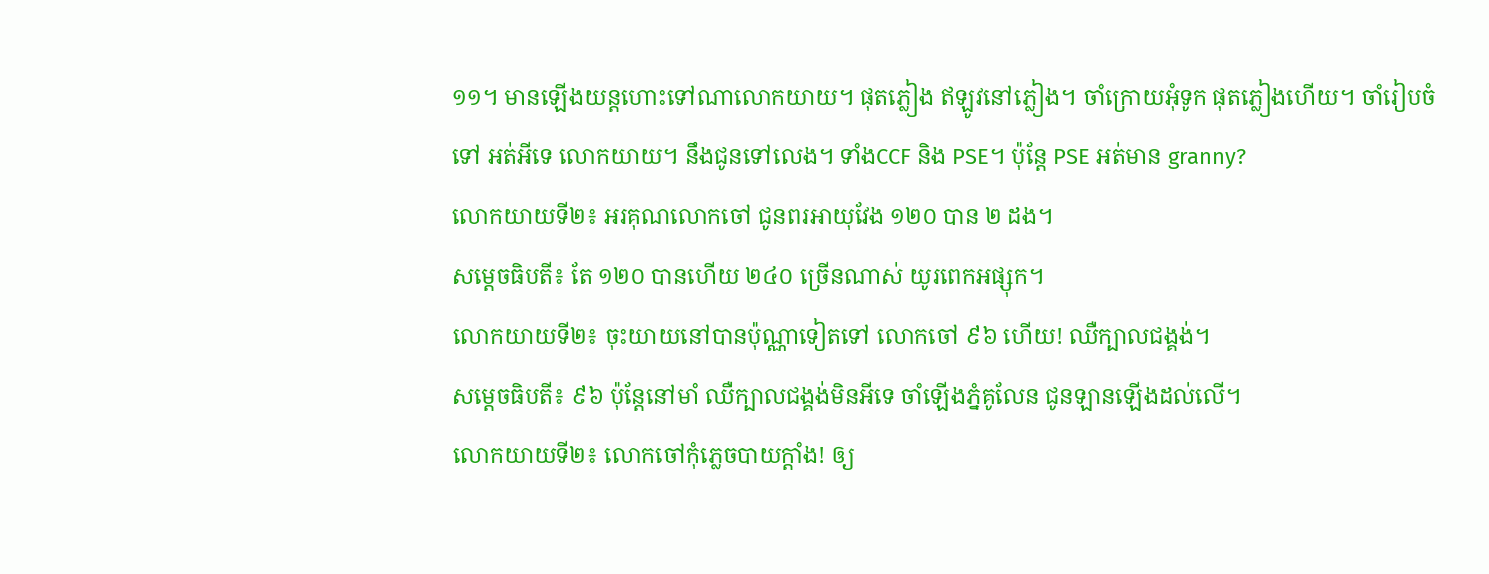១១។ មានឡើងយន្តហោះទៅណាលោកយាយ។ ផុតភ្លៀង ឥឡូវនៅភ្លៀង។ ចាំក្រោយអុំទូក ផុតភ្លៀងហើយ។ ចាំរៀបចំទៅ អត់អីទេ លោកយាយ។ នឹងជូនទៅលេង។ ទាំងCCF និង PSE។ ប៉ុន្ដែ PSE អត់មាន granny?
លោកយាយទី២៖ អរគុណលោកចៅ ជូនពរអាយុវែង ១២០ បាន ២ ដង។
សម្ដេចធិបតី៖ តែ ១២០ បានហើយ ២៤០ ច្រើនណាស់ យូរពេកអផ្សុក។
លោកយាយទី២៖ ចុះយាយនៅបានប៉ុណ្ណាទៀតទៅ លោកចៅ ៩៦ ហើយ! ឈឺក្បាលជង្គង់។
សម្ដេចធិបតី៖ ៩៦ ប៉ុន្ដែនៅមាំ ឈឺក្បាលជង្គង់មិនអីទេ ចាំឡើងភ្នំគូលែន ជូនឡានឡើងដល់លើ។
លោកយាយទី២៖ លោកចៅកុំភ្លេចបាយក្ដាំង! ឲ្យ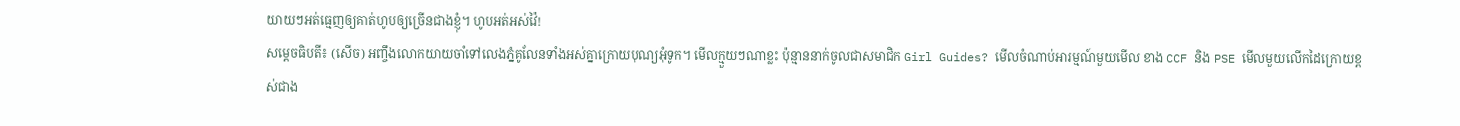យាយៗអត់ធ្មេញឲ្យគាត់ហូបឲ្យច្រើនជាងខ្ញុំ។ ហូបអត់អស់វ៉ៃ!
សម្ដេចធិបតី៖ (សើច) អញ្ចឹងលោកយាយចាំទៅលេងភ្នំគូលែនទាំងអស់គ្នាក្រោយបុណ្យអុំទូក។ មើលក្មួយៗណាខ្លះ ប៉ុន្មាននាក់ចូលជាសមាជិក Girl Guides? មើលចំណាប់អារម្មណ៍មួយមើល ខាង CCF និង PSE មើលមួយលើកដៃក្រោយខ្ពស់ជាង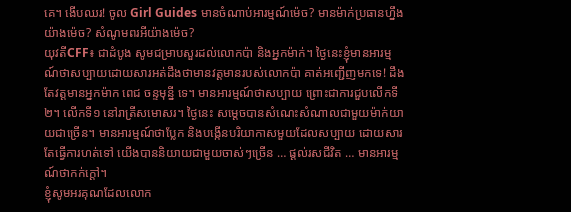គេ។ ងើបឈរ! ចូល Girl Guides មានចំណាប់អារម្មណ៍ម៉េច? មានម៉ាក់ប្រធានហ្នឹងយ៉ាងម៉េច? សំណូមពរអីយ៉ាងម៉េច?
យុវតីCFF៖ ជាដំបូង សូមជម្រាបសួរដល់លោកប៉ា និងអ្នកម៉ាក់។ ថ្ងៃនេះខ្ញុំមានអារម្មណ៍ថាសប្បាយដោយសារអត់ដឹងថាមានវត្ដមានរបស់លោកប៉ា គាត់អញ្ជើញមកទេ! ដឹងតែវត្ដមានអ្នកម៉ាក ពេជ ចន្ទមុន្នី ទេ។ មានអារម្មណ៍ថាសប្បាយ ព្រោះជាការជួបលើកទី២។ លើកទី១ នៅរាត្រីសមោសរ។ ថ្ងៃនេះ សម្ដេចបានសំណេះសំណាលជាមួយម៉ាក់យាយជាច្រើន។ មានអារម្មណ៍ថាប្លែក និងបង្កើនបរិយាកាសមួយដែលសប្បាយ ដោយសារតែធ្វើការហត់ទៅ យើងបាននិយាយជាមួយចាស់ៗច្រើន … ផ្ដល់រសជីវិត … មានអារម្មណ៍ថាកក់ក្ដៅ។
ខ្ញុំសូមអរគុណដែលលោក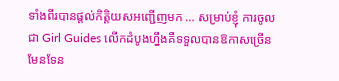ទាំងពីរបានផ្ដល់កិត្តិយសអញ្ជើញមក … សម្រាប់ខ្ញុំ ការចូលជា Girl Guides លើកដំបូងហ្នឹងគឺទទួលបានឱកាសច្រើនមែនទែន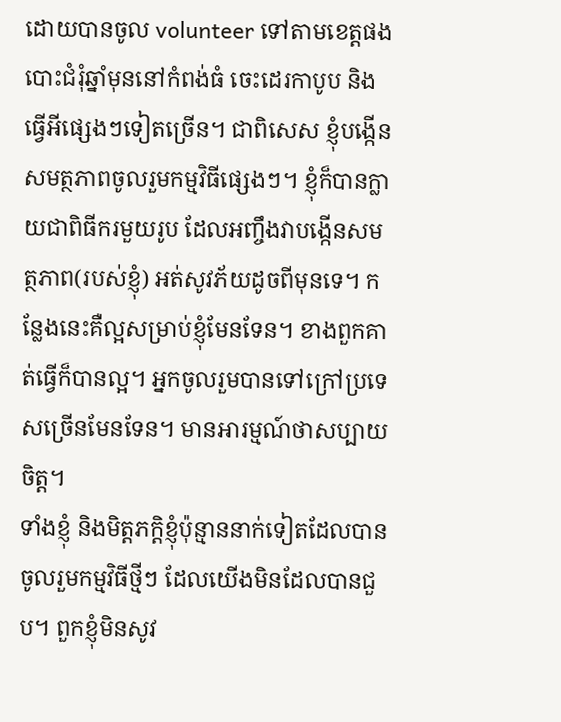ដោយបានចូល volunteer ទៅតាមខេត្តផង បោះជំរុំឆ្នាំមុននៅកំពង់ធំ ចេះដេរកាបូប និងធ្វើអីផ្សេងៗទៀតច្រើន។ ជាពិសេស ខ្ញុំបង្កើនសមត្ថភាពចូលរួមកម្មវិធីផ្សេងៗ។ ខ្ញុំក៏បានក្លាយជាពិធីករមួយរូប ដែលអញ្ចឹងវាបង្កើនសមត្ថភាព(របស់ខ្ញុំ) អត់សូវភ័យដូចពីមុនទេ។ កន្លែងនេះគឺល្អសម្រាប់ខ្ញុំមែនទែន។ ខាងពួកគាត់ធ្វើក៏បានល្អ។ អ្នកចូលរួមបានទៅក្រៅប្រទេសច្រើនមែនទែន។ មានអារម្មណ៍ថាសប្បាយចិត្ត។
ទាំងខ្ញុំ និងមិត្តភក្ដិខ្ញុំប៉ុន្មាននាក់ទៀតដែលបានចូលរួមកម្មវិធីថ្មីៗ ដែលយើងមិនដែលបានជួប។ ពួកខ្ញុំមិនសូវ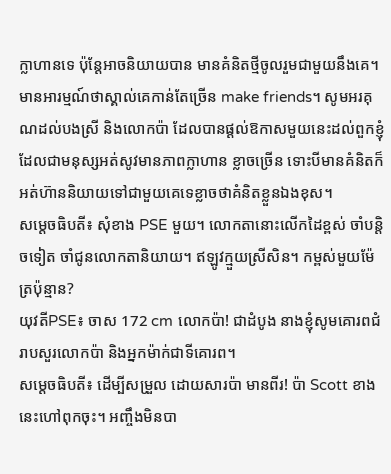ក្លាហានទេ ប៉ុន្ដែអាចនិយាយបាន មានគំនិតថ្មីចូលរួមជាមួយនឹងគេ។ មានអារម្មណ៍ថាស្គាល់គេកាន់តែច្រើន make friends។ សូមអរគុណដល់បងស្រី និងលោកប៉ា ដែលបានផ្ដល់ឱកាសមួយនេះដល់ពួកខ្ញុំដែលជាមនុស្សអត់សូវមានភាពក្លាហាន ខ្លាចច្រើន ទោះបីមានគំនិតក៏អត់ហ៊ាននិយាយទៅជាមួយគេទេខ្លាចថាគំនិតខ្លួនឯងខុស។
សម្ដេចធិបតី៖ សុំខាង PSE មួយ។ លោកតានោះលើកដៃខ្ពស់ ចាំបន្តិចទៀត ចាំជូនលោកតានិយាយ។ ឥឡូវក្មួយស្រីសិន។ កម្ពស់មួយម៉ែត្រប៉ុន្មាន?
យុវតីPSE៖ ចាស 172 cm លោកប៉ា! ជាដំបូង នាងខ្ញុំសូមគោរពជំរាបសួរលោកប៉ា និងអ្នកម៉ាក់ជាទីគោរព។
សម្ដេចធិបតី៖ ដើម្បីសម្រួល ដោយសារប៉ា មានពីរ! ប៉ា Scott ខាងនេះហៅពុកចុះ។ អញ្ចឹងមិនបា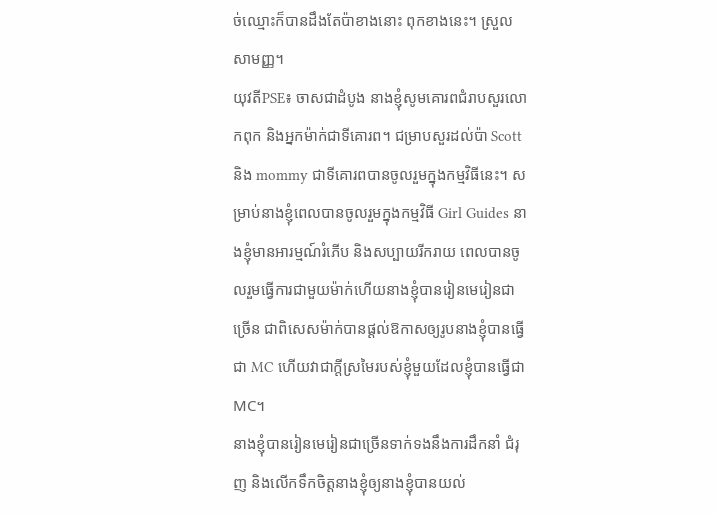ច់ឈ្មោះក៏បានដឹងតែប៉ាខាងនោះ ពុកខាងនេះ។ ស្រួលសាមញ្ញ។
យុវតីPSE៖ ចាសជាដំបូង នាងខ្ញុំសូមគោរពជំរាបសួរលោកពុក និងអ្នកម៉ាក់ជាទីគោរព។ ជម្រាបសួរដល់ប៉ា Scott និង mommy ជាទីគោរពបានចូលរួមក្នុងកម្មវិធីនេះ។ សម្រាប់នាងខ្ញុំពេលបានចូលរួមក្នុងកម្មវិធី Girl Guides នាងខ្ញុំមានអារម្មណ៍រំភើប និងសប្បាយរីករាយ ពេលបានចូលរួមធ្វើការជាមួយម៉ាក់ហើយនាងខ្ញុំបានរៀនមេរៀនជាច្រើន ជាពិសេសម៉ាក់បានផ្ដល់ឱកាសឲ្យរូបនាងខ្ញុំបានធ្វើជា MC ហើយវាជាក្តីស្រមៃរបស់ខ្ញុំមួយដែលខ្ញុំបានធ្វើជា MC។
នាងខ្ញុំបានរៀនមេរៀនជាច្រើនទាក់ទងនឹងការដឹកនាំ ជំរុញ និងលើកទឹកចិត្តនាងខ្ញុំឲ្យនាងខ្ញុំបានយល់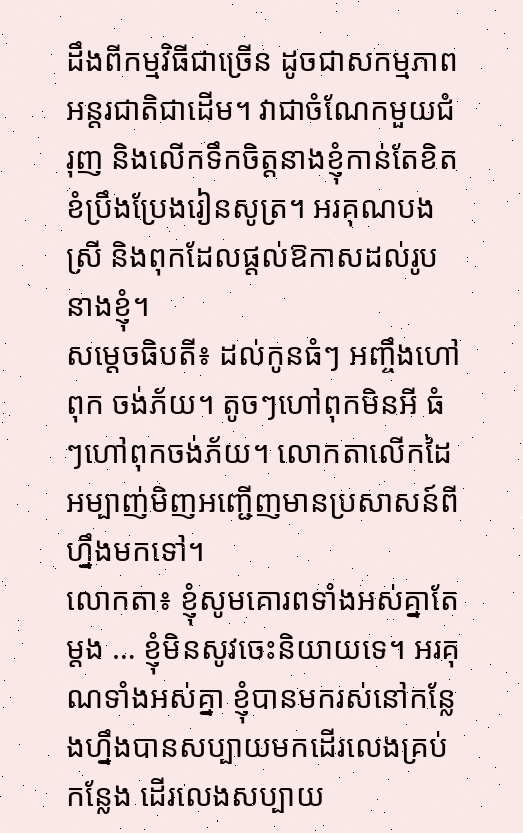ដឹងពីកម្មវិធីជាច្រើន ដូចជាសកម្មភាពអន្តរជាតិជាដើម។ វាជាចំណែកមួយជំរុញ និងលើកទឹកចិត្តនាងខ្ញុំកាន់តែខិតខំប្រឹងប្រែងរៀនសូត្រ។ អរគុណបងស្រី និងពុកដែលផ្តល់ឱកាសដល់រូបនាងខ្ញុំ។
សម្តេចធិបតី៖ ដល់កូនធំៗ អញ្ចឹងហៅពុក ចង់ភ័យ។ តូចៗហៅពុកមិនអី ធំៗហៅពុកចង់ភ័យ។ លោកតាលើកដៃ អម្បាញ់មិញអញ្ជើញមានប្រសាសន៍ពីហ្នឹងមកទៅ។
លោកតា៖ ខ្ញុំសូមគោរពទាំងអស់គ្នាតែម្តង … ខ្ញុំមិនសូវចេះនិយាយទេ។ អរគុណទាំងអស់គ្នា ខ្ញុំបានមករស់នៅកន្លែងហ្នឹងបានសប្បាយមកដើរលេងគ្រប់កន្លែង ដើរលេងសប្បាយ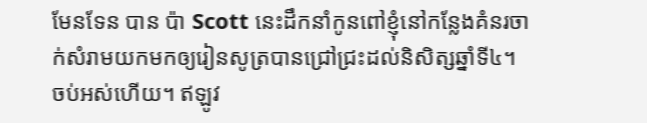មែនទែន បាន ប៉ា Scott នេះដឹកនាំកូនពៅខ្ញុំនៅកន្លែងគំនរចាក់សំរាមយកមកឲ្យរៀនសូត្របានជ្រៅជ្រះដល់និសិត្សឆ្នាំទី៤។ ចប់អស់ហើយ។ ឥឡូវ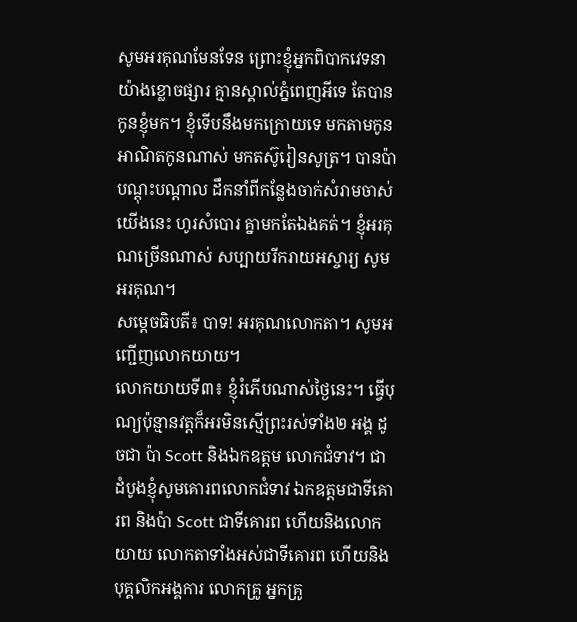សូមអរគុណមែនទែន ព្រោះខ្ញុំអ្នកពិបាកវេទនាយ៉ាងខ្លោចផ្សារ គ្មានស្គាល់ភ្នំពេញអីទេ តែបានកូនខ្ញុំមក។ ខ្ញុំទើបនឹងមកក្រោយទេ មកតាមកូន អាណិតកូនណាស់ មកតស៊ូរៀនសូត្រ។ បានប៉ាបណ្តុះបណ្តាល ដឹកនាំពីកន្លែងចាក់សំរាមចាស់យើងនេះ ហូរសំបោរ គ្នាមកតែឯងគត់។ ខ្ញុំអរគុណច្រើនណាស់ សប្បាយរីករាយអស្ចារ្យ សូមអរគុណ។
សម្តេចធិបតី៖ បាទ! អរគុណលោកតា។ សូមអញ្ជើញលោកយាយ។
លោកយាយទី៣៖ ខ្ញុំរំភើបណាស់ថ្ងៃនេះ។ ធ្វើបុណ្យប៉ុន្មានវត្តក៏អរមិនស្មើព្រះរស់ទាំង២ អង្គ ដូចជា ប៉ា Scott និងឯកឧត្តម លោកជំទាវ។ ជាដំបូងខ្ញុំសូមគោរពលោកជំទាវ ឯកឧត្តមជាទីគោរព និងប៉ា Scott ជាទីគោរព ហើយនិងលោកយាយ លោកតាទាំងអស់ជាទីគោរព ហើយនិងបុគ្គលិកអង្គការ លោកគ្រូ អ្នកគ្រូ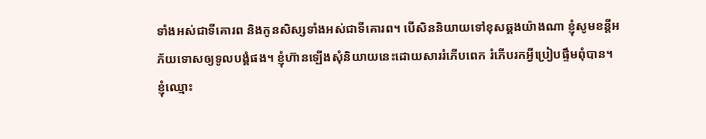ទាំងអស់ជាទីគោរព និងកូនសិស្សទាំងអស់ជាទីគោរព។ បើសិននិយាយទៅខុសឆ្គងយ៉ាងណា ខ្ញុំសូមខន្តីអភ័យទោសឲ្យទូលបង្គំផង។ ខ្ញុំហ៊ានឡើងសុំនិយាយនេះដោយសាររំភើបពេក រំភើបរកអ្វីប្រៀបផ្ទឹមពុំបាន។
ខ្ញុំឈ្មោះ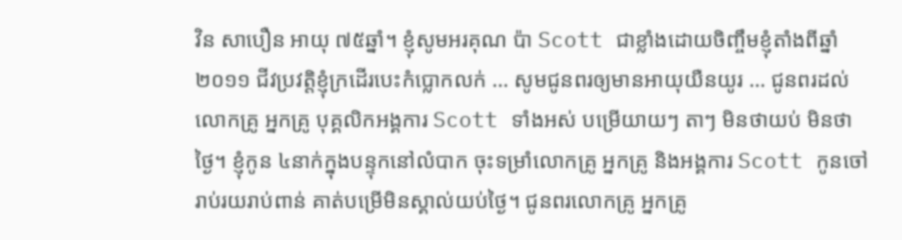វិន សាបឿន អាយុ ៧៥ឆ្នាំ។ ខ្ញុំសូមអរគុណ ប៉ា Scott ជាខ្លាំងដោយចិញ្ចឹមខ្ញុំតាំងពីឆ្នាំ២០១១ ជីវប្រវត្តិខ្ញុំក្រដើរបេះកំប្លោកលក់ … សូមជូនពរឲ្យមានអាយុយឺនយូរ … ជូនពរដល់លោកគ្រូ អ្នកគ្រូ បុគ្គលិកអង្គការ Scott ទាំងអស់ បម្រើយាយៗ តាៗ មិនថាយប់ មិនថាថ្ងៃ។ ខ្ញុំកូន ៤នាក់ក្នុងបន្ទុកនៅលំបាក ចុះទម្រាំលោកគ្រូ អ្នកគ្រូ និងអង្គការ Scott កូនចៅរាប់រយរាប់ពាន់ គាត់បម្រើមិនស្គាល់យប់ថ្ងៃ។ ជូនពរលោកគ្រូ អ្នកគ្រូ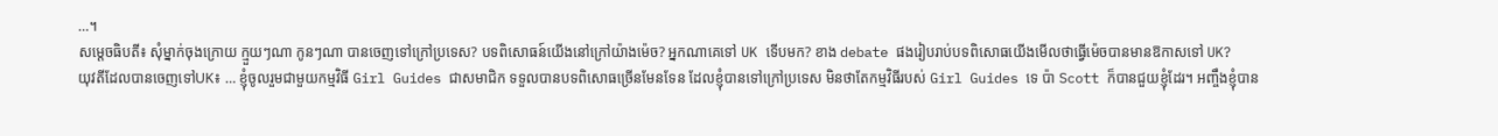…។
សម្តេចធិបតី៖ សុំម្នាក់ចុងក្រោយ ក្មួយៗណា កូនៗណា បានចេញទៅក្រៅប្រទេស? បទពិសោធន៍យើងនៅក្រៅយ៉ាងម៉េច? អ្នកណាគេទៅ UK ទើបមក? ខាង debate ផងរៀបរាប់បទពិសោធយើងមើលថាធ្វើម៉េចបានមានឱកាសទៅ UK?
យុវតីដែលបានចេញទៅUK៖ … ខ្ញុំចូលរួមជាមួយកម្មវិធី Girl Guides ជាសមាជិក ទទួលបានបទពិសោធច្រើនមែនទែន ដែលខ្ញុំបានទៅក្រៅប្រទេស មិនថាតែកម្មវិធីរបស់ Girl Guides ទេ ប៉ា Scott ក៏បានជួយខ្ញុំដែរ។ អញ្ចឹងខ្ញុំបាន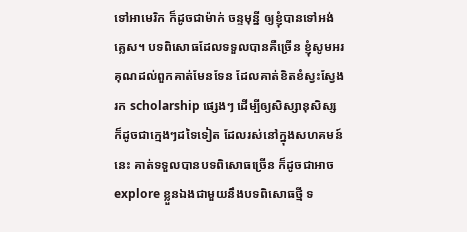ទៅអាមេរិក ក៏ដូចជាម៉ាក់ ចន្ទមុន្នី ឲ្យខ្ញុំបានទៅអង់គ្លេស។ បទពិសោធដែលទទួលបានគឺច្រើន ខ្ញុំសូមអរគុណដល់ពួកគាត់មែនទែន ដែលគាត់ខិតខំស្វះស្វែងរក scholarship ផ្សេងៗ ដើម្បីឲ្យសិស្សានុសិស្ស ក៏ដូចជាក្មេងៗដទៃទៀត ដែលរស់នៅក្នុងសហគមន៍នេះ គាត់ទទួលបានបទពិសោធច្រើន ក៏ដូចជាអាច explore ខ្លួនឯងជាមួយនឹងបទពិសោធថ្មី ទ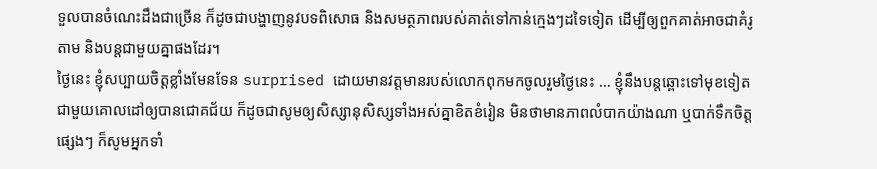ទួលបានចំណេះដឹងជាច្រើន ក៏ដូចជាបង្ហាញនូវបទពិសោធ និងសមត្ថភាពរបស់គាត់ទៅកាន់ក្មេងៗដទៃទៀត ដើម្បីឲ្យពួកគាត់អាចជាគំរូតាម និងបន្តជាមួយគ្នាផងដែរ។
ថ្ងៃនេះ ខ្ញុំសប្បាយចិត្តខ្លាំងមែនទែន surprised ដោយមានវត្តមានរបស់លោកពុកមកចូលរួមថ្ងៃនេះ … ខ្ញុំនឹងបន្តឆ្ពោះទៅមុខទៀតជាមួយគោលដៅឲ្យបានជោគជ័យ ក៏ដូចជាសូមឲ្យសិស្សានុសិស្សទាំងអស់គ្នាខិតខំរៀន មិនថាមានភាពលំបាកយ៉ាងណា ឬបាក់ទឹកចិត្តផ្សេងៗ ក៏សូមអ្នកទាំ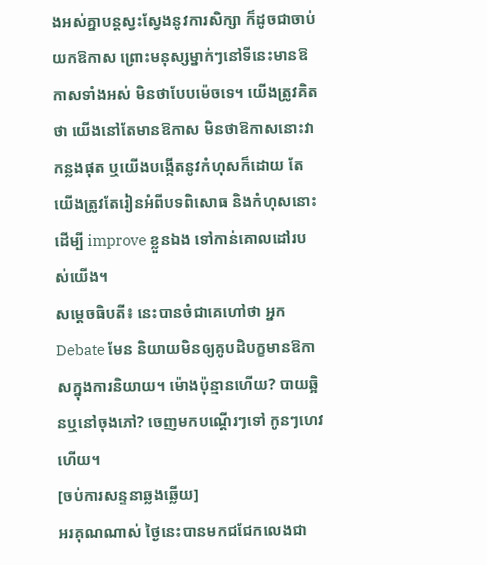ងអស់គ្នាបន្តស្វះស្វែងនូវការសិក្សា ក៏ដូចជាចាប់យកឱកាស ព្រោះមនុស្សម្នាក់ៗនៅទីនេះមានឱកាសទាំងអស់ មិនថាបែបម៉េចទេ។ យើងត្រូវគិតថា យើងនៅតែមានឱកាស មិនថាឱកាសនោះវាកន្លងផុត ឬយើងបង្កើតនូវកំហុសក៏ដោយ តែយើងត្រូវតែរៀនអំពីបទពិសោធ និងកំហុសនោះ ដើម្បី improve ខ្លួនឯង ទៅកាន់គោលដៅរបស់យើង។
សម្ដេចធិបតី៖ នេះបានចំជាគេហៅថា អ្នក Debate មែន និយាយមិនឲ្យគូបដិបក្ខមានឱកាសក្នុងការនិយាយ។ ម៉ោងប៉ុន្មានហើយ? បាយឆ្អិនឬនៅចុងភៅ? ចេញមកបណ្ដើរៗទៅ កូនៗហេវហើយ។
[ចប់ការសន្ទនាឆ្លងឆ្លើយ]
អរគុណណាស់ ថ្ងៃនេះបានមកជជែកលេងជា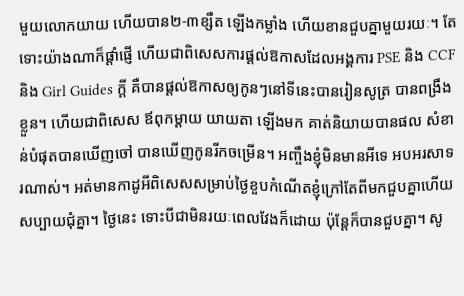មួយលោកយាយ ហើយបាន២-៣ខ្សឺត ឡើងកម្លាំង ហើយខានជួបគ្នាមួយរយៈ។ តែទោះយ៉ាងណាក៏ផ្ដាំផ្ញើ ហើយជាពិសេសការផ្ដល់ឱកាសដែលអង្គការ PSE និង CCF និង Girl Guides ក្ដី គឺបានផ្ដល់ឱកាសឲ្យកូនៗនៅទីនេះបានរៀនសូត្រ បានពង្រឹងខ្លួន។ ហើយជាពិសេស ឪពុកម្ដាយ យាយតា ឡើងមក គាត់និយាយបានផល សំខាន់បំផុតបានឃើញចៅ បានឃើញកូនរីកចម្រើន។ អញ្ចឹងខ្ញុំមិនមានអីទេ អបអរសាទរណាស់។ អត់មានកាដូអីពិសេសសម្រាប់ថ្ងៃខួបកំណើតខ្ញុំក្រៅតែពីមកជួបគ្នាហើយសប្បាយជុំគ្នា។ ថ្ងៃនេះ ទោះបីជាមិនរយៈពេលវែងក៏ដោយ ប៉ុន្តែក៏បានជួបគ្នា។ សូ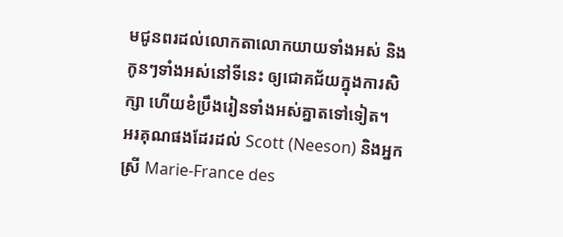មជូនពរដល់លោកតាលោកយាយទាំងអស់ និងកូនៗទាំងអស់នៅទីនេះ ឲ្យជោគជ័យក្នុងការសិក្សា ហើយខំប្រឹងរៀនទាំងអស់គ្នាតទៅទៀត។
អរគុណផងដែរដល់ Scott (Neeson) និងអ្នកស្រី Marie-France des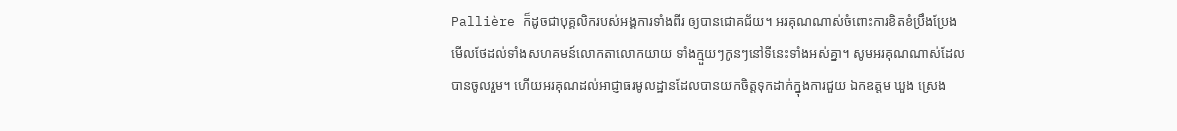Pallière ក៏ដូចជាបុគ្គលិករបស់អង្គការទាំងពីរ ឲ្យបានជោគជ័យ។ អរគុណណាស់ចំពោះការខិតខំប្រឹងប្រែងមើលថែដល់ទាំងសហគមន៍លោកតាលោកយាយ ទាំងក្មួយៗកូនៗនៅទីនេះទាំងអស់គ្នា។ សូមអរគុណណាស់ដែលបានចូលរួម។ ហើយអរគុណដល់អាជ្ញាធរមូលដ្ឋានដែលបានយកចិត្តទុកដាក់ក្នុងការជួយ ឯកឧត្ដម ឃួង ស្រេង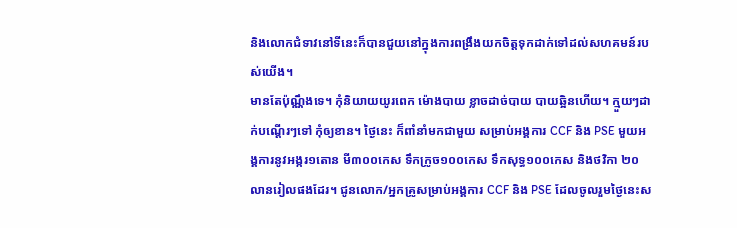និងលោកជំទាវនៅទីនេះក៏បានជួយនៅក្នុងការពង្រឹងយកចិត្តទុកដាក់ទៅដល់សហគមន៍របស់យើង។
មានតែប៉ុណ្ណឹងទេ។ កុំនិយាយយូរពេក ម៉ោងបាយ ខ្លាចដាច់បាយ បាយឆ្អិនហើយ។ ក្មួយៗដាក់បណ្ដើរៗទៅ កុំឲ្យខាន។ ថ្ងៃនេះ ក៏ពាំនាំមកជាមួយ សម្រាប់អង្គការ CCF និង PSE មួយអង្គការនូវអង្ករ១តោន មី៣០០កេស ទឹកក្រូច១០០កេស ទឹកសុទ្ធ១០០កេស និងថវិកា ២០លានរៀលផងដែរ។ ជូនលោក/អ្នកគ្រូសម្រាប់អង្គការ CCF និង PSE ដែលចូលរួមថ្ងៃនេះស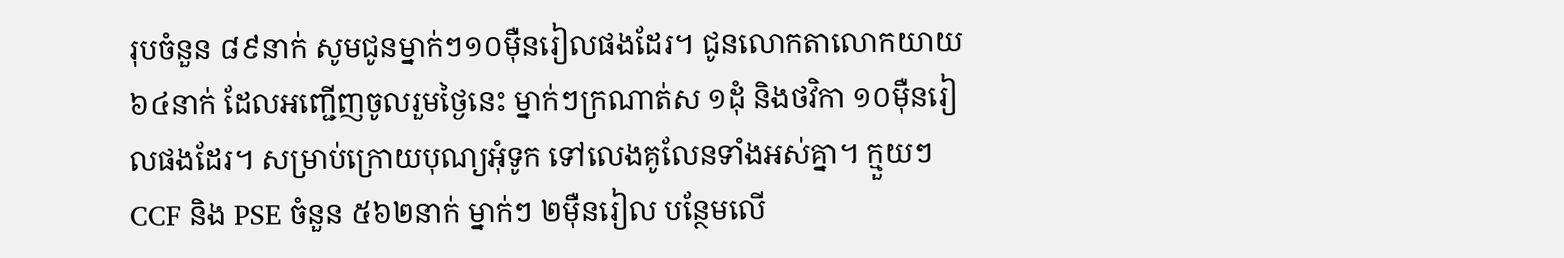រុបចំនួន ៨៩នាក់ សូមជូនម្នាក់ៗ១០ម៉ឺនរៀលផងដែរ។ ជូនលោកតាលោកយាយ ៦៤នាក់ ដែលអញ្ជើញចូលរួមថ្ងៃនេះ ម្នាក់ៗក្រណាត់ស ១ដុំ និងថវិកា ១០ម៉ឺនរៀលផងដែរ។ សម្រាប់ក្រោយបុណ្យអុំទូក ទៅលេងគូលែនទាំងអស់គ្នា។ ក្មួយៗ CCF និង PSE ចំនួន ៥៦២នាក់ ម្នាក់ៗ ២ម៉ឺនរៀល បន្ថែមលើ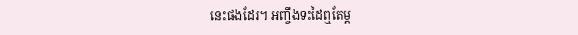នេះផងដែរ។ អញ្ចឹងទះដៃឮតែម្ដ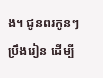ង។ ជូនពរកូនៗ ប្រឹងរៀន ដើម្បី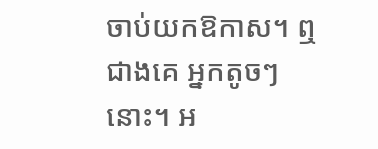ចាប់យកឱកាស។ ឮជាងគេ អ្នកតូចៗនោះ។ អ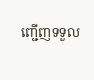ញ្ជើញទទួល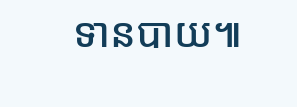ទានបាយ៕